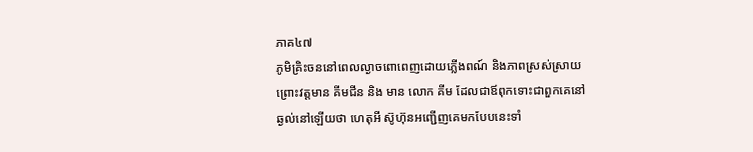ភាគ៤៧
ភូមិគ្រិះចននៅពេលល្ងាចពោពេញដោយភ្លើងពណ៍ និងភាពស្រស់ស្រាយព្រោះវត្តមាន គីមជីន និង មាន លោក គីម ដែលជាឪពុកទោះជាពួកគេនៅឆ្ងល់នៅឡើយថា ហេតុអី ស៊ូហ៊ុនអញ្ជើញគេមកបែបនេះទាំ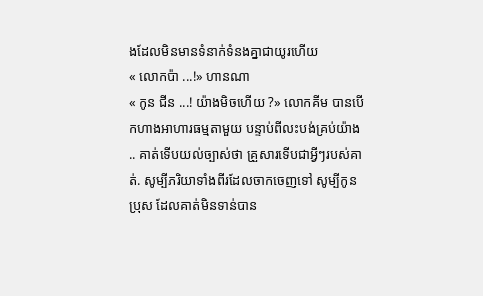ងដែលមិនមានទំនាក់ទំនងគ្នាជាយូរហើយ
« លោកប៉ា ...!» ហានណា
« កូន ជីន ...! យ៉ាងមិចហើយ ?» លោកគីម បានបើកហាងអាហារធម្មតាមួយ បន្ទាប់ពីលះបង់គ្រប់យ៉ាង .. គាត់ទើបយល់ច្បាស់ថា គ្រួសារទើបជាអ្វីៗរបស់គាត់. សូម្បីភរិយាទាំងពីរដែលចាកចេញទៅ សូម្បីកូនប្រុស ដែលគាត់មិនទាន់បាន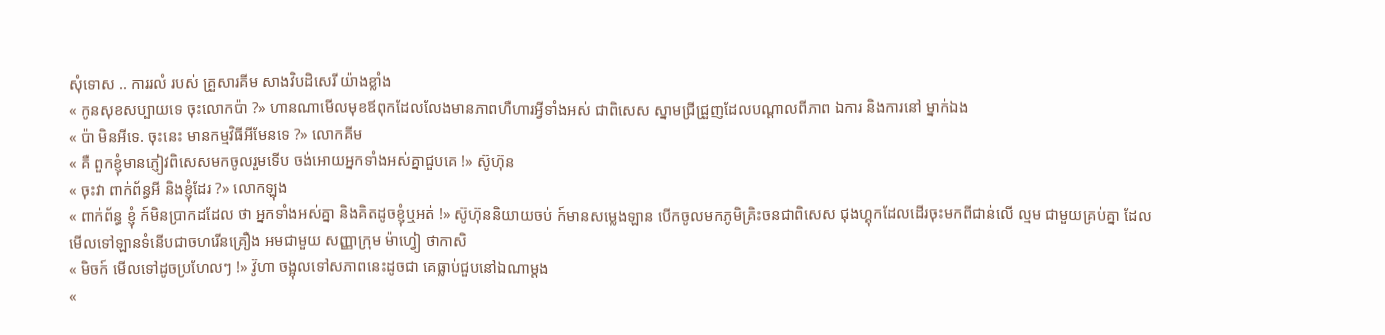សុំទោស .. ការរលំ របស់ គ្រួសារគីម សាងវិបដិសេរី យ៉ាងខ្លាំង
« កូនសុខសប្បាយទេ ចុះលោកប៉ា ?» ហានណាមើលមុខឪពុកដែលលែងមានភាពហឺហារអ្វីទាំងអស់ ជាពិសេស ស្នាមជ្រីជ្រួញដែលបណ្តាលពីភាព ឯការ និងការនៅ ម្នាក់ឯង
« ប៉ា មិនអីទេ. ចុះនេះ មានកម្មវិធីអីមែនទេ ?» លោកគីម
« គឺ ពួកខ្ញុំមានភ្ញៀវពិសេសមកចូលរួមទើប ចង់អោយអ្នកទាំងអស់គ្នាជួបគេ !» ស៊ូហ៊ុន
« ចុះវា ពាក់ព័ន្ធអី និងខ្ញុំដែរ ?» លោកឡុង
« ពាក់ព័ន្ធ ខ្ញុំ ក៍មិនប្រាកដដែល ថា អ្នកទាំងអស់គ្នា និងគិតដូចខ្ញុំឬអត់ !» ស៊ូហ៊ុននិយាយចប់ ក៍មានសម្លេងឡាន បើកចូលមកភូមិគ្រិះចនជាពិសេស ជុងហ្គុកដែលដើរចុះមកពីជាន់លើ ល្មម ជាមួយគ្រប់គ្នា ដែលមើលទៅឡានទំនើបជាចហរើនគ្រឿង អមជាមួយ សញ្ញាក្រុម ម៉ាហ្វៀ ថាកាសិ
« មិចក៍ មើលទៅដូចប្រហែលៗ !» វ៊ូហា ចង្អុលទៅសភាពនេះដូចជា គេធ្លាប់ជួបនៅឯណាម្តង
«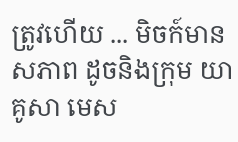ត្រូវហើយ ... មិចក៍មានសភាព ដូចនិងក្រុម យាគូសា មេស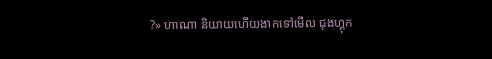?» ហាណា និយាយហើយងាកទៅមើល ជុងហ្គុក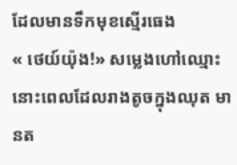ដែលមានទឹកមុខស្មើរធេង
« ថេយ៍យ៉ុង!» សម្លេងហៅឈ្មោះនោះពេលដែលរាងតូចក្នុងឈុត មានត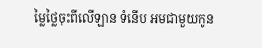ម្លៃថ្លៃចុះពីលើឡាន ទំនើប អមជាមួយកូន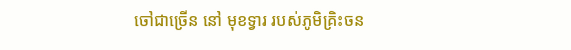ចៅជាច្រើន នៅ មុខទ្វារ របស់ភូមិគ្រិះចន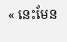« នេះមែន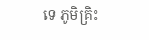ទេ ភូមិគ្រិះ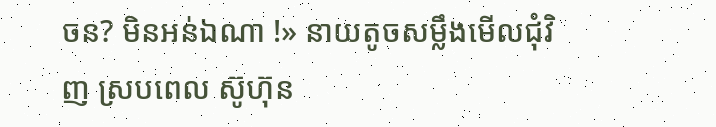ចន? មិនអន់ឯណា !» នាយតូចសម្លឹងមើលជុំវិញ ស្របពេល ស៊ូហ៊ុន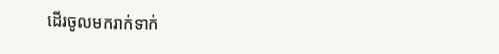ដើរចូលមករាក់ទាក់